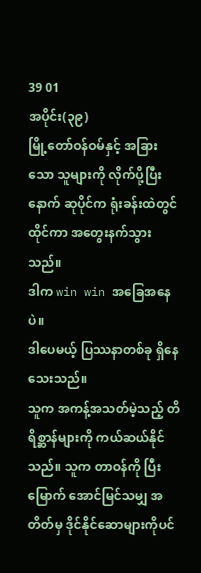39 01
အပိုင်း(၃၉)
မြို့တော်ဝန်ဝမ်နှင့် အခြားသော သူများကို လိုက်ပို့ပြီးနောက် ဆုပိုင်က ရုံးခန်းထဲတွင် ထိုင်ကာ အတွေးနက်သွားသည်။
ဒါက win win အခြေအနေပဲ။
ဒါပေမယ့် ပြဿနာတစ်ခု ရှိနေသေးသည်။
သူက အကန့်အသတ်မဲ့သည့် တိရိစ္ဆာန်များကို ကယ်ဆယ်နိုင်သည်။ သူက တာဝန်ကို ပြီးမြောက် အောင်မြင်သမျှ အတိတ်မှ ဒိုင်နိုင်ဆောများကိုပင်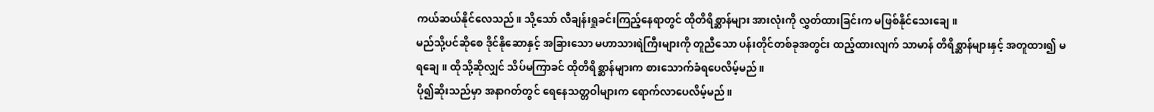ကယ်ဆယ်နိုင်လေသည်။ သို့သော် လီချန်းရှုခင်းကြည့်နေရာတွင် ထိုတိရိစ္ဆာန်များ အားလုံးကို လွှတ်ထားခြင်းက မဖြစ်နိုင်သေးချေ။
မည်သို့ပင်ဆိုစေ ဒိုင်နိုဆောနှင့် အခြားသော မဟာသားရဲကြီးများကို တူညီသော ပန်းတိုင်တစ်ခုအတွင်း ထည့်ထားလျက် သာမာန် တိရိစ္ဆာန်များနှင့် အတူထား၍ မရချေ။ ထိုသို့ဆိုလျှင် သိပ်မကြာခင် ထိုတိရိစ္ဆာန်များက စားသောက်ခံရပေလိမ့်မည်။
ပို၍ဆိုးသည်မှာ အနာဂတ်တွင် ရေနေသတ္တဝါများက ရောက်လာပေလိမ့်မည်။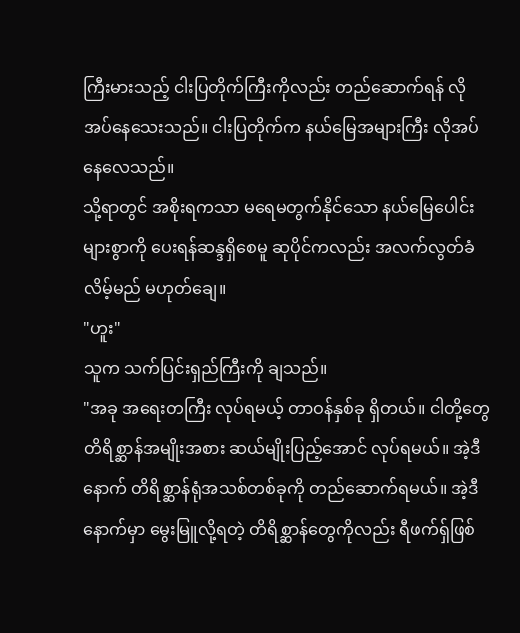ကြီးမားသည့် ငါးပြတိုက်ကြီးကိုလည်း တည်ဆောက်ရန် လိုအပ်နေသေးသည်။ ငါးပြတိုက်က နယ်မြေအများကြီး လိုအပ်နေလေသည်။
သို့ရာတွင် အစိုးရကသာ မရေမတွက်နိုင်သော နယ်မြေပေါင်းများစွာကို ပေးရန်ဆန္ဒရှိစေမူ ဆုပိုင်ကလည်း အလက်လွတ်ခံလိမ့်မည် မဟုတ်ချေ။
"ဟူး"
သူက သက်ပြင်းရှည်ကြီးကို ချသည်။
"အခု အရေးတကြီး လုပ်ရမယ့် တာဝန်နှစ်ခု ရှိတယ်။ ငါတို့တွေ တိရိစ္ဆာန်အမျိုးအစား ဆယ်မျိုးပြည့်အောင် လုပ်ရမယ်။ အဲ့ဒီနောက် တိရိစ္ဆာန်ရုံအသစ်တစ်ခုကို တည်ဆောက်ရမယ်။ အဲ့ဒီနောက်မှာ မွေးမြူလို့ရတဲ့ တိရိစ္ဆာန်တွေကိုလည်း ရီဖက်ရှ်ဖြစ်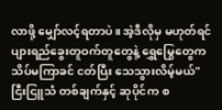လာဖို့ မျှော်လင့်ရတာပဲ။ အဲ့ဒီလိုမှ မဟုတ်ရင် ပျားရည်ခွေးတူဝက်တူတွေနဲ့ ရွှေမြွေတွေက သိပ်မကြာခင် ငတ်ပြီး သေသွားလိမ့်မယ်"
ငြီးငြူသံ တစ်ချက်နှင့် ဆုပိုင်က စ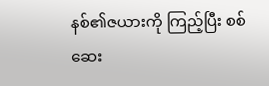နစ်၏ဇယားကို ကြည့်ပြီး စစ်ဆေး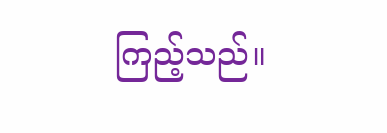ကြည့်သည်။